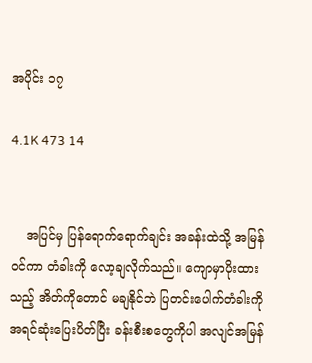အပိုင်း ၁၇

4.1K 473 14


    အပြင်မှ ပြန်ရောက်ရောက်ချင်း အခန်းထဲသို့ အမြန်ဝင်ကာ တံခါးကို လော့ချလိုက်သည်။ ကျောမှာပိုးထားသည့် အိတ်ကိုတောင် မချနိုင်ဘဲ ပြတင်းပေါက်တံခါးကို အရင်ဆုံးပြေးပိတ်ပြီး ခန်းစီးစတွေကိုပါ အလျင်အမြန်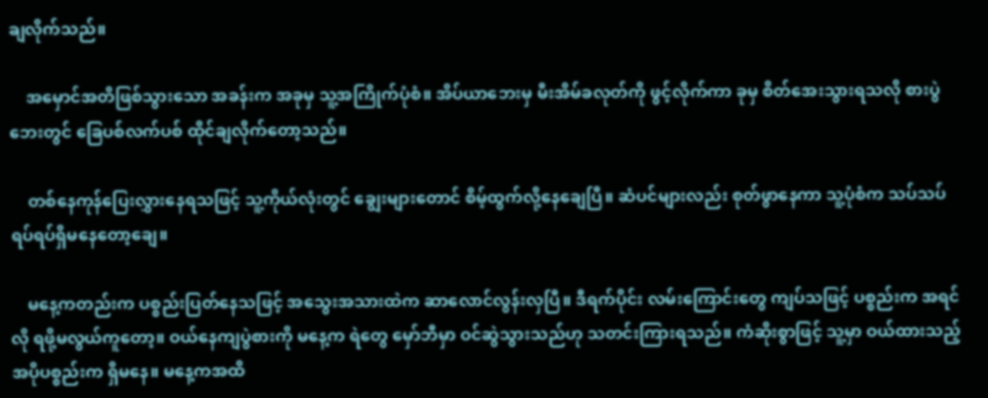ချလိုက်သည်။

    အမှောင်အတိဖြစ်သွားသော အခန်းက အခုမှ သူ့အကြိုက်ပုံစံ။ အိပ်ယာဘေးမှ မီးအိမ်ခလုတ်ကို ဖွင့်လိုက်ကာ ခုမှ စိတ်အေးသွားရသလို စားပွဲဘေးတွင် ခြေပစ်လက်ပစ် ထိုင်ချလိုက်တော့သည်။

    တစ်နေကုန်ပြေးလွှားနေရသဖြင့် သူ့ကိုယ်လုံးတွင် ချွေးများတောင် စိမ့်ထွက်လို့နေချေပြီ။ ဆံပင်များလည်း စုတ်ဖွာနေကာ သူ့ပုံစံက သပ်သပ်ရပ်ရပ်ရှိမနေတော့ချေ။

    မနေ့ကတည်းက ပစ္စည်းပြတ်နေသဖြင့် အသွေးအသားထဲက ဆာလောင်လွန်းလှပြီ။ ဒီရက်ပိုင်း လမ်းကြောင်းတွေ ကျပ်သဖြင့် ပစ္စည်းက အရင်လို ရဖို့မလွယ်ကူတော့။ ဝယ်နေကျပွဲစားကို မနေ့က ရဲတွေ မှော်ဘီမှာ ဝင်ဆွဲသွားသည်ဟု သတင်းကြားရသည်။ ကံဆိုးစွာဖြင့် သူ့မှာ ဝယ်ထားသည့် အပိုပစ္စည်းက ရှိမနေ။ မနေ့ကအထိ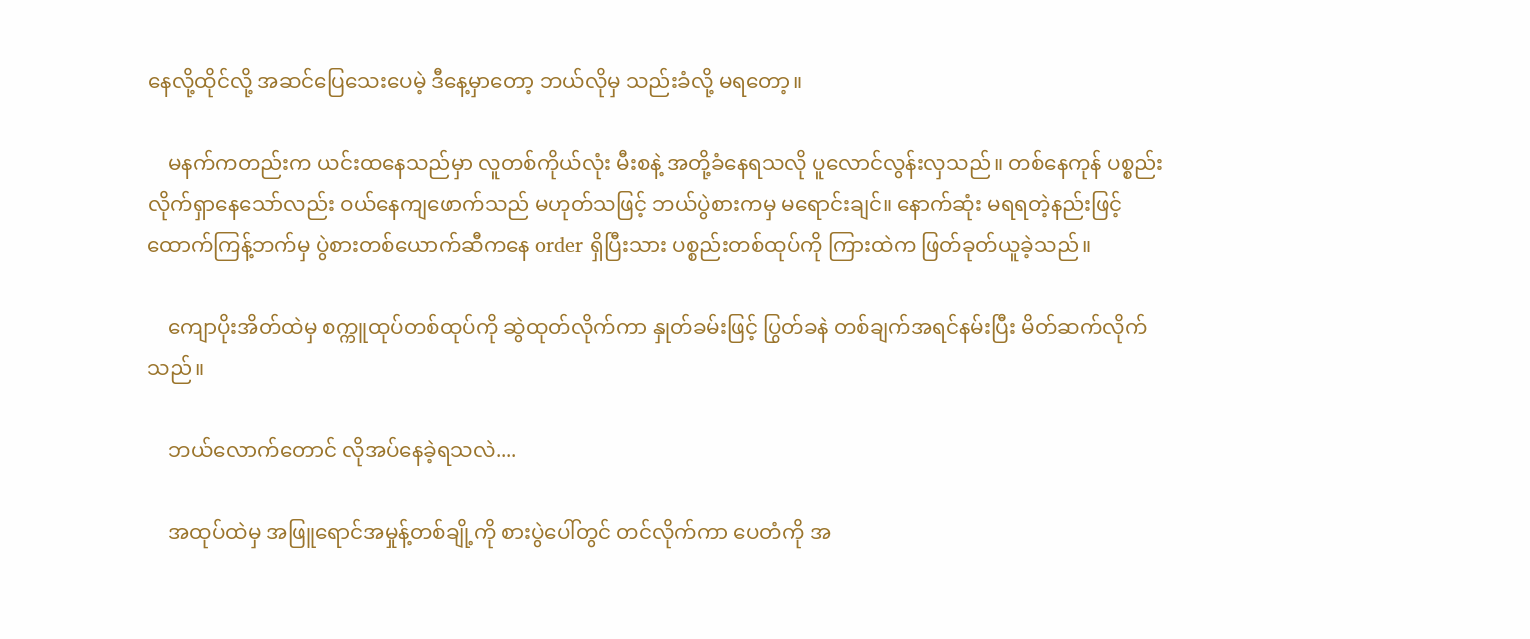နေလို့ထိုင်လို့ အဆင်ပြေသေးပေမဲ့ ဒီနေ့မှာတော့ ဘယ်လိုမှ သည်းခံလို့ မရတော့။

    မနက်ကတည်းက ယင်းထနေသည်မှာ လူတစ်ကိုယ်လုံး မီးစနဲ့ အတို့ခံနေရသလို ပူလောင်လွန်းလှသည်။ တစ်နေကုန် ပစ္စည်းလိုက်ရှာနေသော်လည်း ဝယ်နေကျဖောက်သည် မဟုတ်သဖြင့် ဘယ်ပွဲစားကမှ မရောင်းချင်။ နောက်ဆုံး မရရတဲ့နည်းဖြင့် ထောက်ကြန့်ဘက်မှ ပွဲစားတစ်ယောက်ဆီကနေ order ရှိပြီးသား ပစ္စည်းတစ်ထုပ်ကို ကြားထဲက ဖြတ်ခုတ်ယူခဲ့သည်။

    ကျောပိုးအိတ်ထဲမှ စက္ကူထုပ်တစ်ထုပ်ကို ဆွဲထုတ်လိုက်ကာ နှုတ်ခမ်းဖြင့် ပြွတ်ခနဲ တစ်ချက်အရင်နမ်းပြီး မိတ်ဆက်လိုက်သည်။

    ဘယ်လောက်တောင် လိုအပ်နေခဲ့ရသလဲ....

    အထုပ်ထဲမှ အဖြူရောင်အမှုန့်တစ်ချို့ကို စားပွဲပေါ်တွင် တင်လိုက်ကာ ပေတံကို အ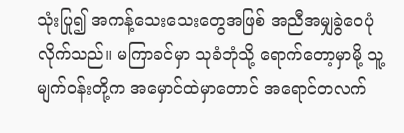သုံးပြု၍ အကန့်သေးသေးတွေအဖြစ် အညီအမျှခွဲဝေပုံလိုက်သည်။ မကြာခင်မှာ သုခံဘုံသို့ ရောက်တော့မှာမို့ သူ့မျက်ဝန်းတို့က အမှောင်ထဲမှာတောင် အရောင်တလက်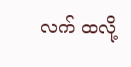လက် ထလို့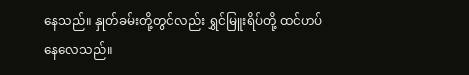နေသည်။ နှုတ်ခမ်းတို့တွင်လည်း ရွှင်မြူးရိပ်တို့ ထင်ဟပ်နေလေသည်။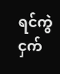ရင်ကွဲငှက်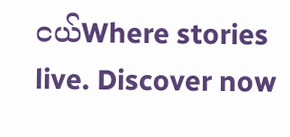ငယ်Where stories live. Discover now